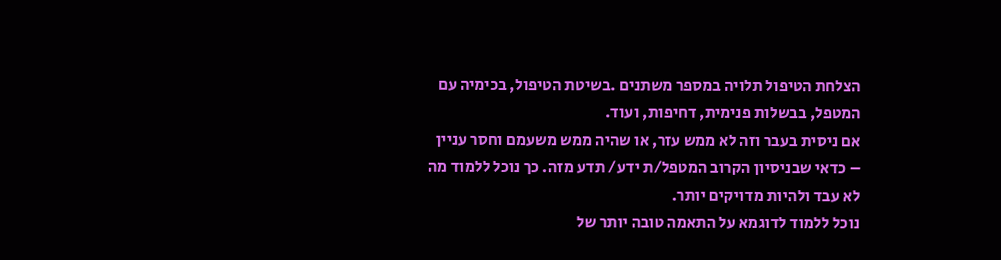הצלחת הטיפול תלויה במספר משתנים .בשיטת הטיפול, בכימיה עם המטפל, בבשלות פנימית, דחיפות, ועוד.
אם ניסית בעבר וזה לא ממש עזר, או שהיה ממש משעמם וחסר עניין – כדאי שבניסיון הקרוב המטפל/ת ידע/ תדע מזה. כך נוכל ללמוד מה לא עבד ולהיות מדויקים יותר.
נוכל ללמוד לדוגמא על התאמה טובה יותר של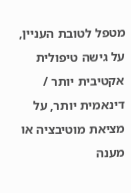מטפל לטובת העניין, על גישה טיפולית אקטיבית יותר / דינאמית יותר, על מציאת מוטיבציה או מענה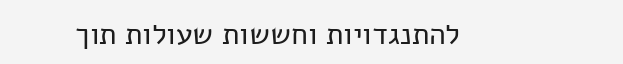להתנגדויות וחששות שעולות תוך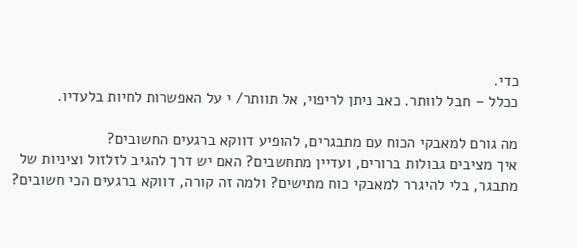כדי.
ככלל – חבל לוותר. כאב ניתן לריפוי, אל תוותר/ י על האפשרות לחיות בלעדיו.

מה גורם למאבקי הכוח עם מתבגרים, להופיע דווקא ברגעים החשובים?
איך מציבים גבולות ברורים, ועדיין מתחשבים? האם יש דרך להגיב לזלזול וציניות של מתבגר, בלי להיגרר למאבקי כוח מתישים? ולמה זה קורה, דווקא ברגעים הכי חשובים?